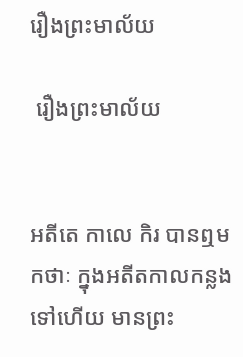រឿងព្រះមាល័យ

 រឿងព្រះមាល័យ


អតីតេ កាលេ កិរ បានឮមកថាៈ ក្នុងអតីតកាលកន្លងទៅហើយ មានព្រះ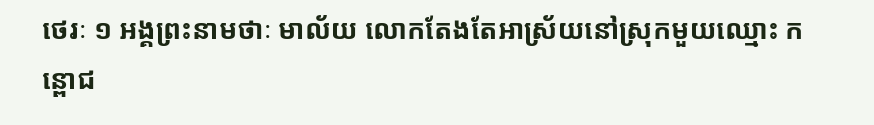ថេរៈ ១ អង្គព្រះនាមថាៈ មាល័យ លោកតែងតែអាស្រ័យនៅស្រុកមួយឈ្មោះ កន្ពោជ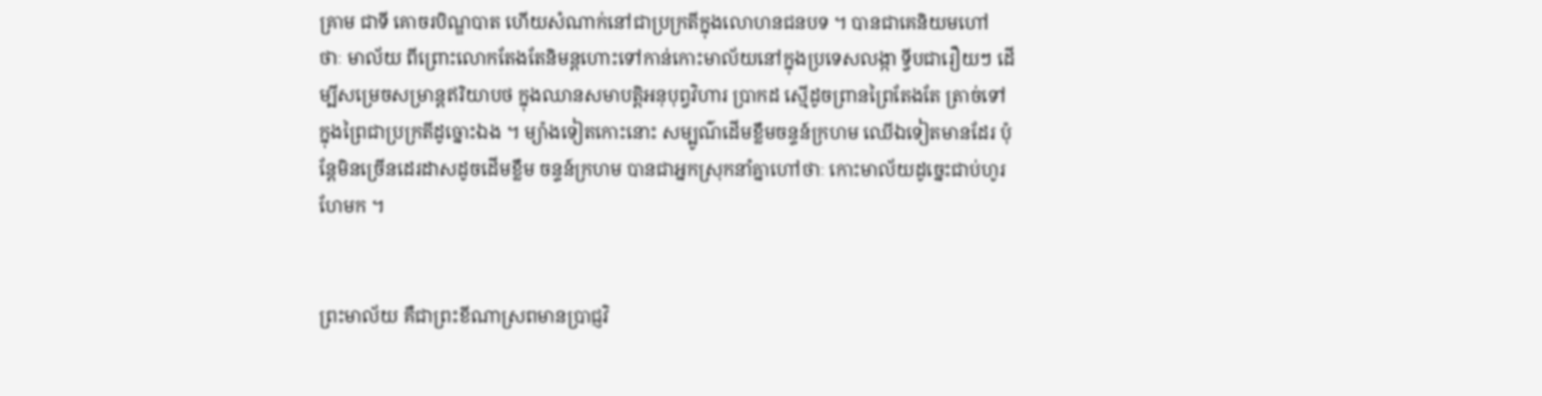គ្រាម ជាទី គោចរបិណ្ឌបាត ហើយសំណាក់នៅជាប្រក្រតីក្នុងលោហនជនបទ ។ បានជាគេនិយមហៅ ថាៈ មាល័យ ពីព្រោះលោកតែងតែនិមន្តហោះទៅកាន់កោះមាល័យនៅក្នុងប្រទេសលង្កា ទ្វីបជារឿយៗ ដើម្បីសម្រេចសម្រាន្តឥរិយាបថ ក្នុងឈានសមាបត្តិអនុបុព្វវិហារ ប្រាកដ ស្មើដូចព្រានព្រៃតែងតែ តា្រច់ទៅក្នុងព្រៃជាប្រក្រតីដូច្នោះឯង ។ ម្យ៉ាងទៀតកោះនោះ សម្បូណ៌ដើមខ្លឹមចន្ទន៍ក្រហម ឈើឯទៀតមានដែរ ប៉ុន្តែមិនច្រើនដេរដាសដូចដើមខ្លឹម ចន្ទន៍ក្រហម បានជាអ្នកស្រុកនាំគ្នាហៅថាៈ កោះមាល័យដូច្នេះជាប់ហូរហែមក ។


ព្រះមាល័យ គឺជាព្រះខីណាស្រពមានប្រាជ្ញវិ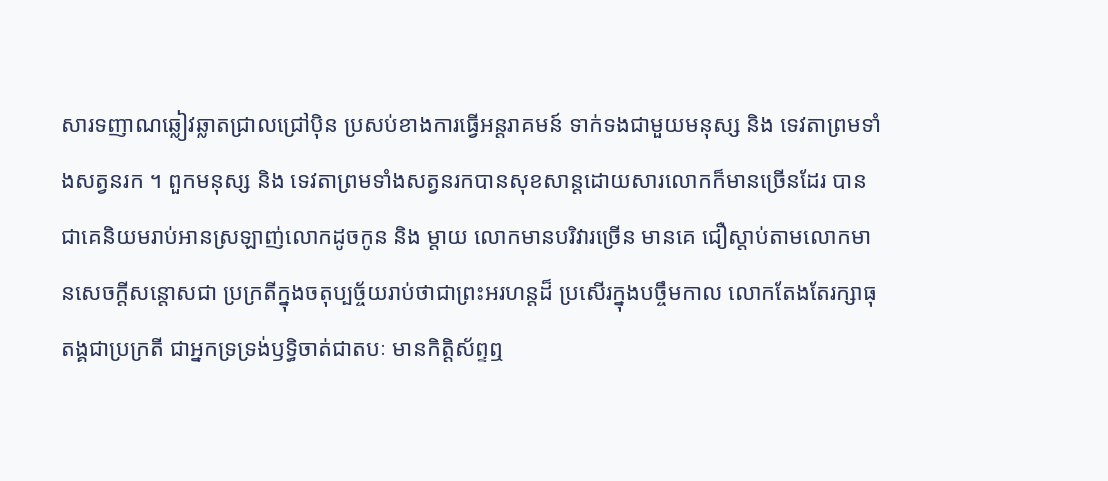សារទញាណឆ្លៀវឆ្លាតជ្រាលជ្រៅប៉ិន ប្រសប់ខាងការធ្វើអន្តរាគមន៍ ទាក់ទងជាមួយមនុស្ស និង ទេវតាព្រមទាំងសត្វនរក ។ ពួកមនុស្ស និង ទេវតាព្រមទាំងសត្វនរកបានសុខសាន្តដោយសារលោកក៏មានច្រើនដែរ បានជាគេនិយមរាប់អានស្រឡាញ់លោកដូចកូន និង ម្តាយ លោកមានបរិវារច្រើន មានគេ ជឿស្តាប់តាមលោកមានសេចក្តីសន្តោសជា ប្រក្រតីក្នុងចតុប្បច្ច័យរាប់ថាជាព្រះអរហន្តដ៏ ប្រសើរក្នុងបច្ចឹមកាល លោកតែងតែរក្សាធុតង្គជាប្រក្រតី ជាអ្នកទ្រទ្រង់ឫទ្ធិចាត់ជាតបៈ មានកិត្តិស័ព្ទឮ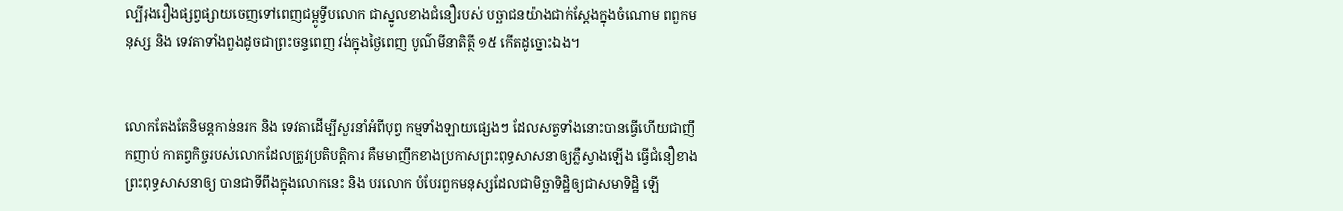ល្បីរុងរឿងផ្សព្វផ្សាយចេញទៅពេញជម្ពូទ្វីបលោក ជាស្នូលខាងជំនឿរបស់ បច្ឆាជនយ៉ាងជាក់ស្តែងក្នុងចំណោម ពពួកមនុស្ស និង ទេវតាទាំងពួងដូចជាព្រះចន្ទពេញ វង់ក្នុងថ្ងៃពេញ បូណ៌មីនាតិត្ថី ១៥ កើតដូច្នោះឯង។


លោកតែងតែនិមន្តកាន់នរក និង ទេវតាដើម្បីសួរនាំអំពីបុព្វ កម្មទាំងឡាយផ្សេងៗ ដែលសត្វទាំងនោះបានធ្វើហើយជាញឹកញាប់ កាតព្វកិច្ចរបស់លោកដែលត្រូវប្រតិបត្តិការ គឺមមាញឹកខាងប្រកាសព្រះពុទ្ធសាសនាឲ្យភ្លឺស្វាងឡើង ធ្វើជំនឿខាងព្រះពុទ្ធសាសនាឲ្យ បានជាទីពឹងក្នុងលោកនេះ និង បរលោក បំបែរពួកមនុស្សដែលជាមិច្ឆាទិដ្ឋិឲ្យជាសមាទិដ្ឋិ ឡើ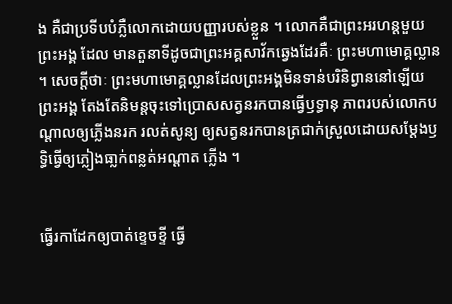ង គឺជាប្រទីបបំភ្លឺលោកដោយបញ្ញារបស់ខ្លួន ។ លោកគឺជាព្រះអរហន្តមួយព្រះអង្គ ដែល មានតួនាទីដូចជាព្រះអគ្គសាវ័កឆ្វេងដែរគឺៈ ព្រះមហាមោគ្គល្លាន ។ សេចក្តីថាៈ ព្រះមហាមោគ្គល្លានដែលព្រះអង្គមិនទាន់បរិនិព្វាននៅឡើយ ព្រះអង្គ តែងតែនិមន្តចុះទៅប្រោសសត្វនរកបានធ្វើឫទ្ធានុ ភាពរបស់លោកបណ្តាលឲ្យភ្លើងនរក រលត់សូន្យ ឲ្យសត្វនរកបានត្រជាក់ស្រួលដោយសម្តែងឫទ្ធិធ្វើឲ្យភ្លៀងធា្លក់ពន្លត់អណ្តាត ភ្លើង ។


ធ្វើរកាដែកឲ្យបាត់ខ្ទេចខ្ទី ធ្វើ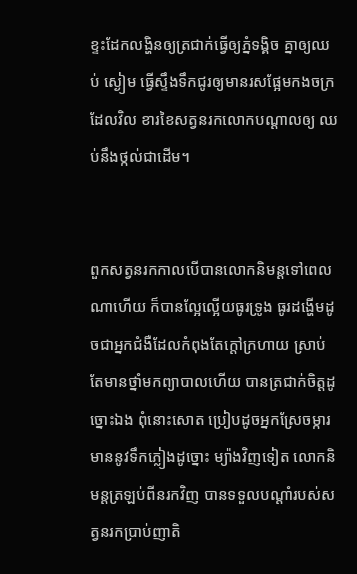ខ្ទះដែកលង្ហិនឲ្យត្រជាក់ធ្វើឲ្យភ្នំទង្គិច គ្នាឲ្យឈប់ ស្ងៀម ធ្វើស្ទឹងទឹកជូរឲ្យមានរសផ្អែមកងចក្រដែលវិល ខារខៃសត្វនរកលោកបណ្តាលឲ្យ ឈប់នឹងថ្កល់ជាដើម។


ពួកសត្វនរកកាលបើបានលោកនិមន្តទៅពេលណាហើយ ក៏បានល្អែល្អើយធូរទ្រូង ធូរដង្ហើមដូចជាអ្នកជំងឺដែលកំពុងតែក្តៅក្រហាយ ស្រាប់តែមានថ្នាំមកព្យាបាលហើយ បានត្រជាក់ចិត្តដូច្នោះឯង ពុំនោះសោត ប្រៀបដូចអ្នកស្រែចម្ការមាននូវទឹកភ្លៀងដូច្នោះ ម្យ៉ាងវិញទៀត លោកនិមន្តត្រឡប់ពីនរកវិញ បានទទួលបណ្តាំរបស់សត្វនរកប្រាប់ញាតិ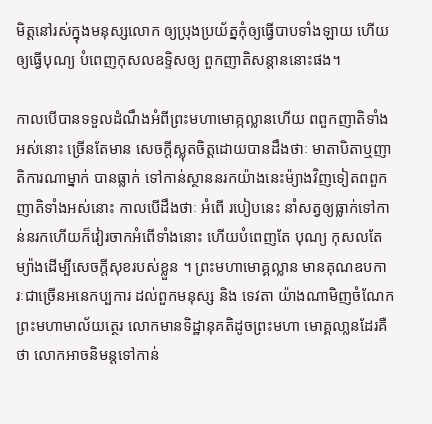មិត្តនៅរស់ក្នុងមនុស្សលោក ឲ្យប្រុងប្រយ័ត្នកុំឲ្យធ្វើបាបទាំងឡាយ ហើយឲ្យធ្វើបុណ្យ បំពេញកុសលឧទ្ទិសឲ្យ ពួកញាតិសន្តាននោះផង។

កាលបើបានទទួលដំណឹងអំពីព្រះមហាមោគ្កល្លានហើយ ពពួកញាតិទាំងអស់នោះ ច្រើនតែមាន សេចក្តីស្លុតចិត្តដោយបានដឹងថាៈ មាតាបិតាឬញាតិការណាម្នាក់ បានធ្លាក់ ទៅកាន់ស្ថាននរកយ៉ាងនេះម៉្យាងវិញទៀតពពួកញាតិទាំងអស់នោះ កាលបើដឹងថាៈ អំពើ របៀបនេះ នាំសត្វឲ្យធ្លាក់ទៅកាន់នរកហើយក៏វៀរចាកអំពើទាំងនោះ ហើយបំពេញតែ បុណ្យ កុសលតែម្យ៉ាងដើម្បីសេចក្តីសុខរបស់ខ្លួន ។ ព្រះមហាមោគ្គល្លាន មានគុណឧបការៈជាច្រើនអនេកប្បការ ដល់ពួកមនុស្ស និង ទេវតា យ៉ាងណាមិញចំណែកព្រះមហាមាល័យត្ថេរ លោកមានទិដ្ឋានុគតិដូចព្រះមហា មោគ្គលា្លនដែរគឺថា លោកអាចនិមន្តទៅកាន់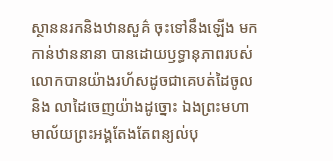ស្ថាននរកនិងឋានសួគ៌ ចុះទៅនឹងឡើង មក កាន់ឋាននានា បានដោយឫទ្ធានុភាពរបស់លោកបានយ៉ាងរហ័សដូចជាគេបត់ដៃចូល និង លាដៃចេញយ៉ាងដូច្នោះ ឯងព្រះមហាមាល័យព្រះអង្គតែងតែពន្យល់បុ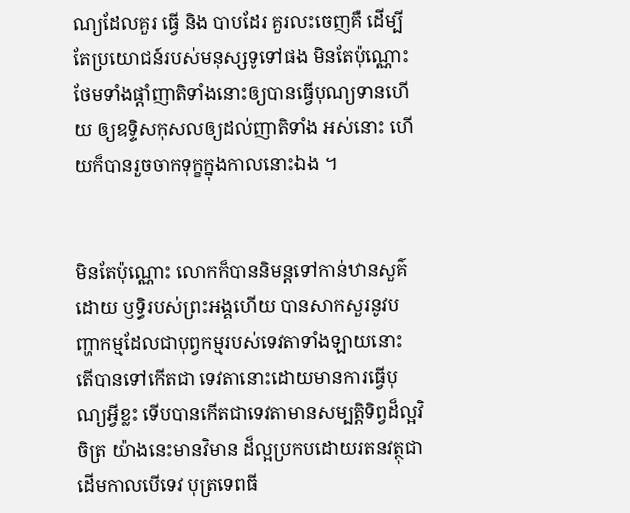ណ្យដែលគួរ ធ្វើ និង បាបដែរ គួរលះចេញគឺ ដើម្បីតែប្រយោជន៍របស់មនុស្សទូទៅផង មិនតែប៉ុណ្ណោះ ថែមទាំងផ្តាំញាតិទាំងនោះឲ្យបានធ្វើបុណ្យទានហើយ ឲ្យឧទ្ទិសកុសលឲ្យដល់ញាតិទាំង អស់នោះ ហើយក៏បានរួចចាកទុក្ខក្នុងកាលនោះឯង ។


មិនតែប៉ុណ្ណោះ លោកក៏បាននិមន្តទៅកាន់ឋានសួគ៌ដោយ ឫទ្ធិរបស់ព្រះអង្គហើយ បានសាកសួរនូវបញ្ហាកម្មដែលជាបុព្វកម្មរបស់ទេវតាទាំងឡាយនោះ តើបានទៅកើតជា ទេវតានោះដោយមានការធ្វើបុណ្យអ្វីខ្លះ ទើបបានកើតជាទេវតាមានសម្បត្តិទិព្វដ៏ល្អវិចិត្រ យ៉ាងនេះមានវិមាន ដ៏ល្អប្រកបដោយរតនវត្ថុជាដើមកាលបើទេវ បុត្រទេពធី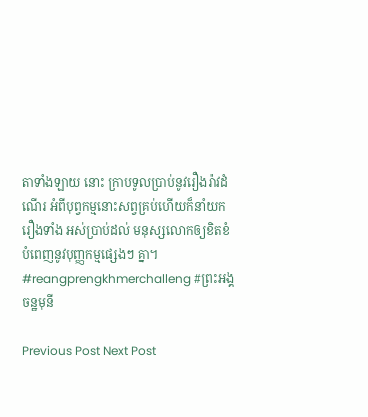តាទាំងឡាយ នោះ ក្រាបទូលប្រាប់នូវរឿងរ៉ាវដំណើរ អំពីបុព្វកម្មនោះសព្វគ្រប់ហើយក៏នាំយករឿងទាំង អស់ប្រាប់ដល់ មនុស្សលោកឲ្យខិតខំបំពេញនូវបុញ្ញកម្មផ្សេងៗ គ្នា។ #reangprengkhmerchalleng #ព្រះអង្គចន្ឋមុនី

Previous Post Next Post